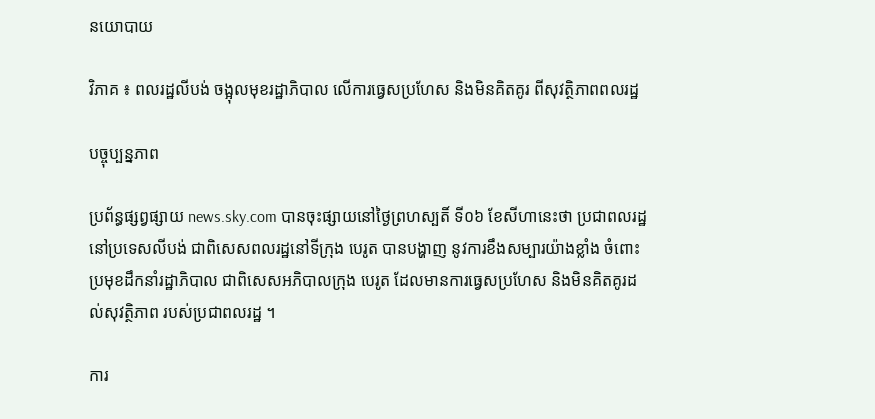នយោបាយ

វិភាគ ៖ ពលរដ្ឋលីបង់ ចង្អុលមុខរដ្ឋាភិបាល លើការធ្វេសប្រហែស និងមិនគិតគូរ ពីសុវត្ថិភាពពលរដ្ឋ

បច្ចុប្បន្នភាព

ប្រព័ន្ធផ្សព្វផ្សាយ news.sky.com បានចុះផ្សាយនៅថ្ងៃព្រហស្បតិ៍ ទី០៦ ខែសីហានេះថា ប្រជាពលរដ្ឋនៅប្រទេសលីបង់ ជាពិសេសពលរដ្ឋនៅទីក្រុង បេរូត បានបង្ហាញ នូវការខឹងសម្បារយ៉ាងខ្លាំង ចំពោះប្រមុខដឹកនាំរដ្ឋាភិបាល ជាពិសេសអភិបាលក្រុង បេរូត ដែលមានការធ្វេសប្រហែស និងមិនគិតគូរដល់សុវត្ថិភាព របស់ប្រជាពលរដ្ឋ ។

ការ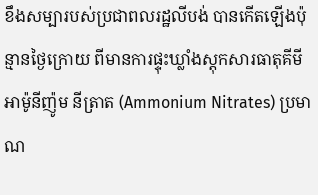ខឹងសម្បារបស់ប្រជាពលរដ្ឋលីបង់ បានកើតឡើងប៉ុន្មានថ្ងៃក្រោយ ពីមានការផ្ទុះឃ្លាំងស្តុកសារធាតុគីមី អាម៉ូនីញ៉ូម នីត្រាត (Ammonium Nitrates) ប្រមាណ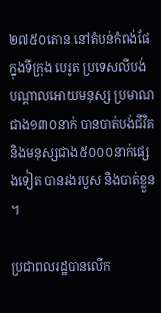២៧៥០តោន នៅតំបន់កំពង់ផែ ក្នុងទីក្រុង បេរូត ប្រទេសលីបង់ បណ្តាលអោយមនុស្ស ប្រមាណជាង១៣០នាក់ បានបាត់បង់ជីវិត និងមនុស្សជាង៥០០០នាក់ផ្សេងទៀត បានរងរបួស និងបាត់ខ្លួន ។

ប្រជាពលរដ្ឋបានលើក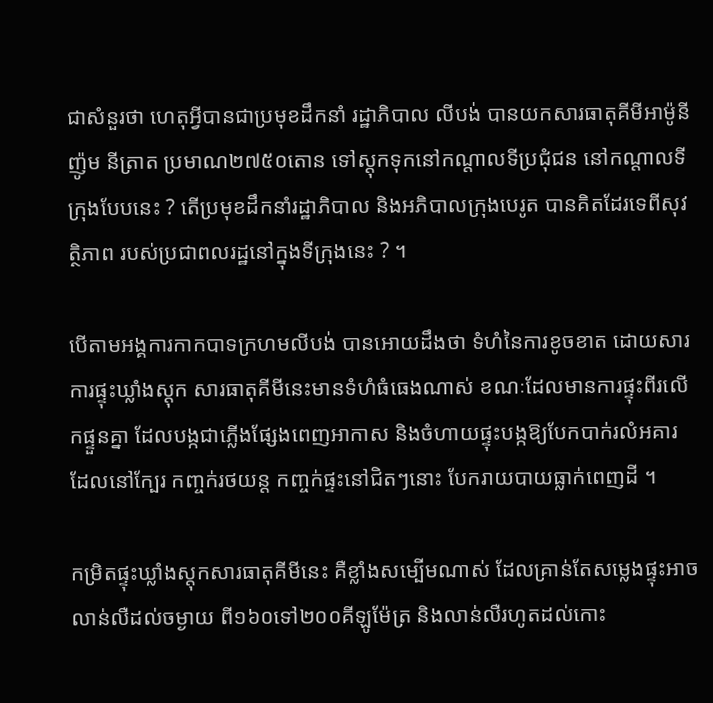ជាសំនួរថា ហេតុអ្វីបានជាប្រមុខដឹកនាំ រដ្ឋាភិបាល លីបង់ បានយកសារធាតុគីមីអាម៉ូនីញ៉ូម នីត្រាត ប្រមាណ២៧៥០តោន ទៅស្តុកទុកនៅកណ្តាលទីប្រជុំជន នៅកណ្តាលទីក្រុងបែបនេះ ? តើប្រមុខដឹកនាំរដ្ឋាភិបាល និងអភិបាលក្រុងបេរូត បានគិតដែរទេពីសុវត្ថិភាព របស់ប្រជាពលរដ្ឋនៅក្នុងទីក្រុងនេះ ? ។

បើតាមអង្គការកាកបាទក្រហមលីបង់ បានអោយដឹងថា ទំហំនៃការខូចខាត ដោយសារការផ្ទុះឃ្លាំងស្តុក សារធាតុគីមីនេះមានទំហំធំធេងណាស់ ខណៈដែលមានការផ្ទុះពីរលើកផ្ទួនគ្នា ដែលបង្កជាភ្លើងផ្សែងពេញអាកាស និងចំហាយផ្ទុះបង្កឱ្យបែកបាក់រលំអគារ ដែលនៅក្បែរ កញ្ចក់រថយន្ត កញ្ចក់ផ្ទះនៅជិតៗនោះ បែករាយបាយធ្លាក់ពេញដី ។

កម្រិតផ្ទុះឃ្លាំងស្តុកសារធាតុគីមីនេះ គឺខ្លាំងសម្បើមណាស់ ដែលគ្រាន់តែសម្លេងផ្ទុះអាចលាន់លឺដល់ចម្ងាយ ពី១៦០ទៅ២០០គីឡូម៉ែត្រ និងលាន់លឺរហូតដល់កោះ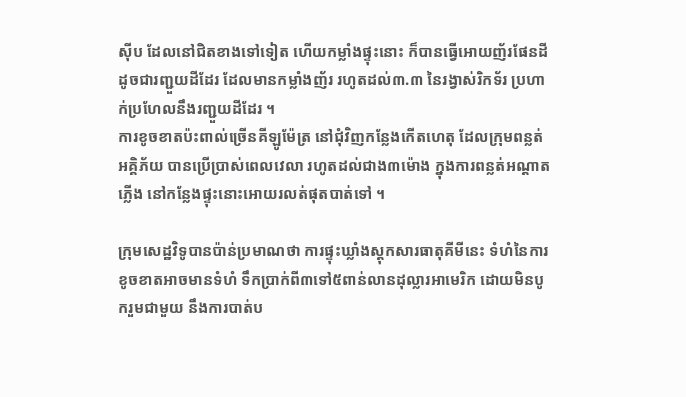ស៊ីប ដែលនៅជិតខាងទៅទៀត ហើយកម្លាំងផ្ទុះនោះ ក៏បានធ្វើអោយញ័រផែនដី ដូចជារញ្ជួយដីដែរ ដែលមានកម្លាំងញ័រ រហូតដល់៣.៣ នៃរង្វាស់រិកទ័រ ប្រហាក់ប្រហែលនឹងរញ្ជួយដីដែរ ។
ការខូចខាតប៉ះពាល់ច្រើនគីឡូម៉ែត្រ នៅជុំវិញកន្លែងកើតហេតុ ដែលក្រុមពន្លត់អគ្គិភ័យ បានប្រើប្រាស់ពេលវេលា រហូតដល់ជាង៣ម៉ោង ក្នុងការពន្លត់អណ្តាតភ្លើង នៅកន្លែងផ្ទុះនោះអោយរលត់ផុតបាត់ទៅ ។

ក្រុមសេដ្ឋវិទូបានប៉ាន់ប្រមាណថា ការផ្ទុះឃ្លាំងស្តុកសារធាតុគីមីនេះ ទំហំនៃការខូចខាតអាចមានទំហំ ទឹកប្រាក់ពី៣ទៅ៥ពាន់លានដុល្លារអាមេរិក ដោយមិនបូករួមជាមួយ នឹងការបាត់ប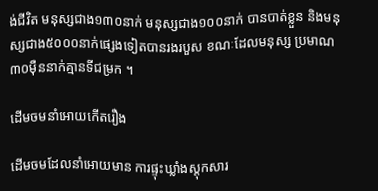ង់ជីវិត មនុស្សជាង១៣០នាក់ មនុស្សជាង១០០នាក់ បានបាត់ខ្លួន និងមនុស្សជាង៥០០០នាក់ផ្សេងទៀតបានរងរបួស ខណៈដែលមនុស្ស ប្រមាណ៣០ម៉ឺននាក់គ្មានទីជម្រក ។

ដើមចមនាំអោយកើតរឿង

ដើមចមដែលនាំអោយមាន ការផ្ទុះឃ្លាំងស្តុកសារ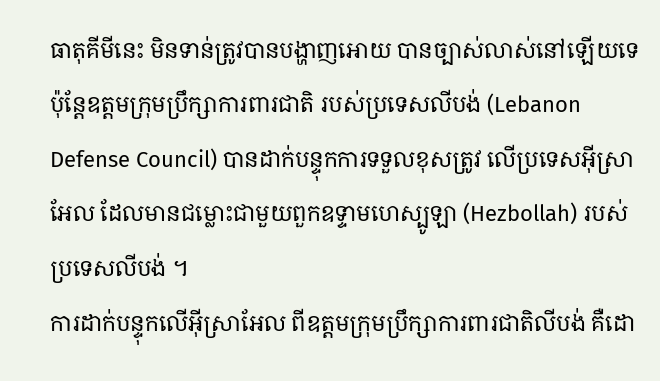ធាតុគីមីនេះ មិនទាន់ត្រូវបានបង្ហាញអោយ បានច្បាស់លាស់នៅឡើយទេ ប៉ុន្តែឧត្តមក្រុមប្រឹក្សាការពារជាតិ របស់ប្រទេសលីបង់ (Lebanon Defense Council) បានដាក់បន្ទុកការទទួលខុសត្រូវ លើប្រទេសអ៊ីស្រាអែល ដែលមានជម្លោះជាមួយពួកឧទ្ទាមហេស្បូឡា (Hezbollah) របស់ប្រទេសលីបង់ ។
ការដាក់បន្ទុកលើអ៊ីស្រាអែល ពីឧត្តមក្រុមប្រឹក្សាការពារជាតិលីបង់ គឺដោ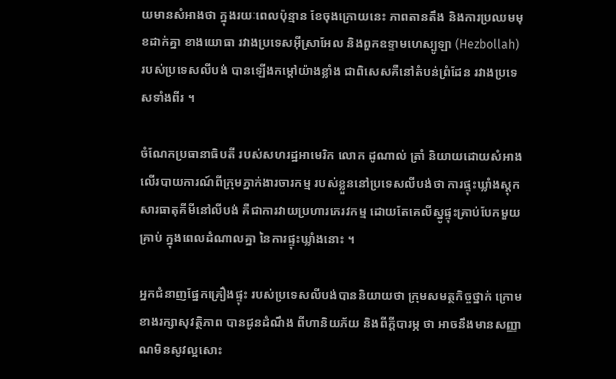យមានសំអាងថា ក្នុងរយៈពេលប៉ុន្មាន ខែចុងក្រោយនេះ ភាពតានតឹង និងការប្រឈមមុខដាក់គ្នា ខាងយោធា រវាងប្រទេសអ៊ីស្រាអែល និងពួកឧទ្ទាមហេស្បូឡា (Hezbollah) របស់ប្រទេសលីបង់ បានឡើងកម្តៅយ៉ាងខ្លាំង ជាពិសេសគឺនៅតំបន់ព្រំដែន រវាងប្រទេសទាំងពីរ ។

ចំណែកប្រធានាធិបតី របស់សហរដ្ឋអាមេរិក លោក ដូណាល់ ត្រាំ និយាយដោយសំអាង លើរបាយការណ៍ពីក្រុមភ្នាក់ងារចារកម្ម របស់ខ្លួននៅប្រទេសលីបង់ថា ការផ្ទុះឃ្លាំងស្តុក សារធាតុគីមីនៅលីបង់ គឺជាការវាយប្រហារភេរវកម្ម ដោយតែគេលីស្នូផ្ទុះគ្រាប់បែកមួយគ្រាប់ ក្នុងពេលដំណាលគ្នា នៃការផ្ទុះឃ្លាំងនោះ ។

អ្នកជំនាញផ្នែកគ្រឿងផ្ទុះ របស់ប្រទេសលីបង់បាននិយាយថា ក្រុមសមត្ថកិច្ចថ្នាក់ ក្រោមខាងរក្សាសុវត្ថិភាព បានជូនដំណឹង ពីហានិយភ័យ និងពីក្តីបារម្ភ ថា អាចនឹងមានសញ្ញាណមិនសូវល្អសោះ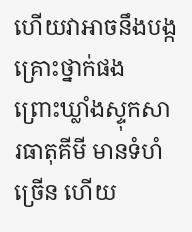ហើយវាអាចនឹងបង្កគ្រោះថ្នាក់ផង ព្រោះឃ្លាំងស្ទុកសារធាតុគីមី មានទំហំច្រើន ហើយ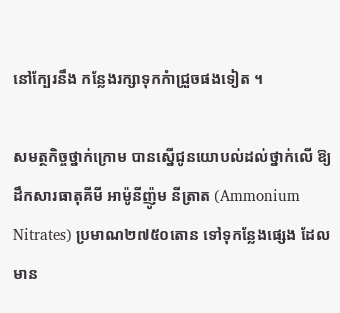នៅក្បែរនឹង កន្លែងរក្សាទុកកំាជ្រួចផងទៀត ។

សមត្ថកិច្ចថ្នាក់ក្រោម បានស្នើជូនយោបល់ដល់ថ្នាក់លើ ឱ្យដឹកសារធាតុគីមី អាម៉ូនីញ៉ូម នីត្រាត (Ammonium Nitrates) ប្រមាណ២៧៥០តោន ទៅទុកន្លែងផ្សេង ដែលមាន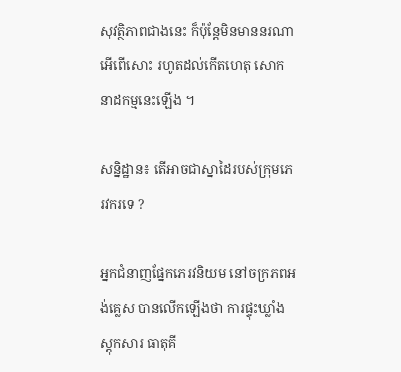សុវត្ថិភាពជាងនេះ ក៏ប៉ុន្តែមិនមាននរណា អើពើសោះ រហូតដល់កើតហេតុ សោកនាដកម្មនេះឡើង ។

សន្និដ្ឋាន៖ តើអាចជាស្នាដៃរបស់ក្រុមភេរវករទេ ?

អ្នកជំនាញផ្នែកភេរវនិយម នៅចក្រភពអង់គ្លេស បានលើកឡើងថា ការផ្ទុះឃ្លាំងស្តុកសារ ធាតុគី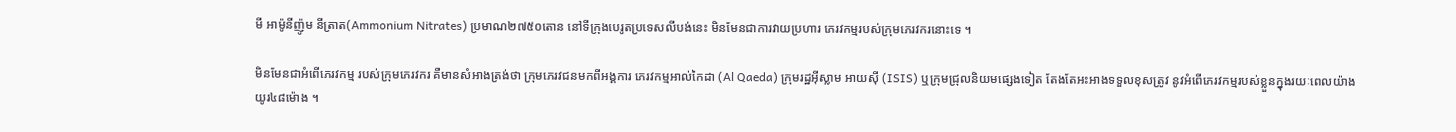មី អាម៉ូនីញ៉ូម នីត្រាត(Ammonium Nitrates) ប្រមាណ២៧៥០តោន នៅទីក្រុងបេរូតប្រទេសលីបង់នេះ មិនមែនជាការវាយប្រហារ ភេរវកម្មរបស់ក្រុមភេរវករនោះទេ ។

មិនមែនជាអំពើភេរវកម្ម របស់ក្រុមភេរវករ គឺមានសំអាងត្រង់ថា ក្រុមភេរវជនមកពីអង្គការ ភេរវកម្មអាល់កៃដា (Al Qaeda) ក្រុមរដ្ឋអ៊ីស្លាម អាយស៊ី (ISIS) ឬក្រុមជ្រុលនិយមផ្សេងទៀត តែងតែអះអាងទទួលខុសត្រូវ នូវអំពើភេរវកម្មរបស់ខ្លួនក្នុងរយៈពេលយ៉ាងយូរ៤៨ម៉ោង ។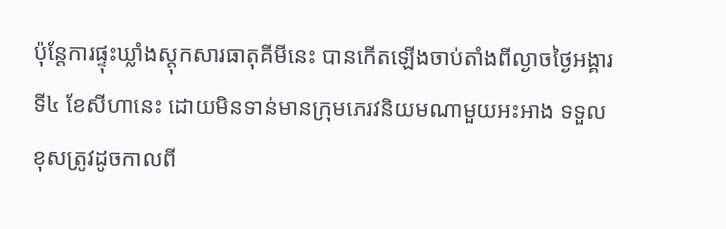ប៉ុន្តែការផ្ទុះឃ្លាំងស្តុកសារធាតុគីមីនេះ បានកើតឡើងចាប់តាំងពីល្ងាចថ្ងៃអង្គារ ទី៤ ខែសីហានេះ ដោយមិនទាន់មានក្រុមភេរវនិយមណាមួយអះអាង ទទួលខុសត្រូវដូចកាលពី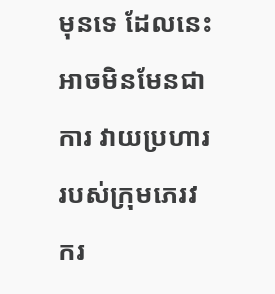មុនទេ ដែលនេះអាចមិនមែនជាការ វាយប្រហាររបស់ក្រុមភេរវករ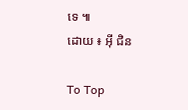ទេ ៕
ដោយ ៖ អ៊ី ជិន

To Top